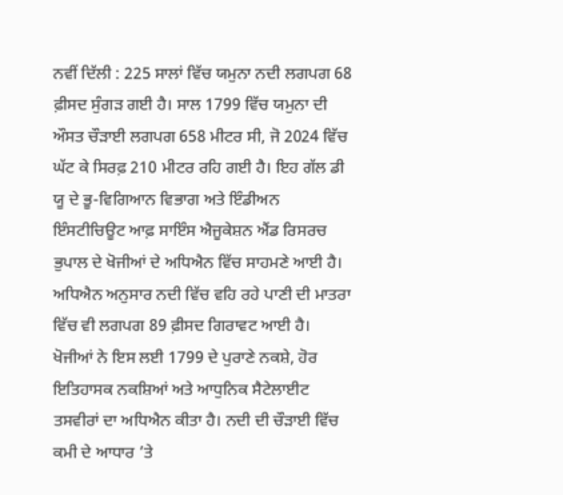ਨਵੀਂ ਦਿੱਲੀ : 225 ਸਾਲਾਂ ਵਿੱਚ ਯਮੁਨਾ ਨਦੀ ਲਗਪਗ 68 ਫ਼ੀਸਦ ਸੁੰਗੜ ਗਈ ਹੈ। ਸਾਲ 1799 ਵਿੱਚ ਯਮੁਨਾ ਦੀ ਔਸਤ ਚੌੜਾਈ ਲਗਪਗ 658 ਮੀਟਰ ਸੀ, ਜੋ 2024 ਵਿੱਚ ਘੱਟ ਕੇ ਸਿਰਫ਼ 210 ਮੀਟਰ ਰਹਿ ਗਈ ਹੈ। ਇਹ ਗੱਲ ਡੀ ਯੂ ਦੇ ਭੂ-ਵਿਗਿਆਨ ਵਿਭਾਗ ਅਤੇ ਇੰਡੀਅਨ ਇੰਸਟੀਚਿਊਟ ਆਫ਼ ਸਾਇੰਸ ਐਜੂਕੇਸ਼ਨ ਐਂਡ ਰਿਸਰਚ ਭੁਪਾਲ ਦੇ ਖੋਜੀਆਂ ਦੇ ਅਧਿਐਨ ਵਿੱਚ ਸਾਹਮਣੇ ਆਈ ਹੈ। ਅਧਿਐਨ ਅਨੁਸਾਰ ਨਦੀ ਵਿੱਚ ਵਹਿ ਰਹੇ ਪਾਣੀ ਦੀ ਮਾਤਰਾ ਵਿੱਚ ਵੀ ਲਗਪਗ 89 ਫ਼ੀਸਦ ਗਿਰਾਵਟ ਆਈ ਹੈ। ਖੋਜੀਆਂ ਨੇ ਇਸ ਲਈ 1799 ਦੇ ਪੁਰਾਣੇ ਨਕਸ਼ੇ, ਹੋਰ ਇਤਿਹਾਸਕ ਨਕਸ਼ਿਆਂ ਅਤੇ ਆਧੁਨਿਕ ਸੈਟੇਲਾਈਟ ਤਸਵੀਰਾਂ ਦਾ ਅਧਿਐਨ ਕੀਤਾ ਹੈ। ਨਦੀ ਦੀ ਚੌੜਾਈ ਵਿੱਚ ਕਮੀ ਦੇ ਆਧਾਰ ’ਤੇ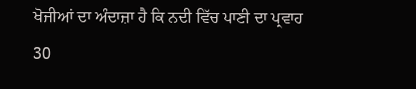ਖੋਜੀਆਂ ਦਾ ਅੰਦਾਜ਼ਾ ਹੈ ਕਿ ਨਦੀ ਵਿੱਚ ਪਾਣੀ ਦਾ ਪ੍ਰਵਾਹ 30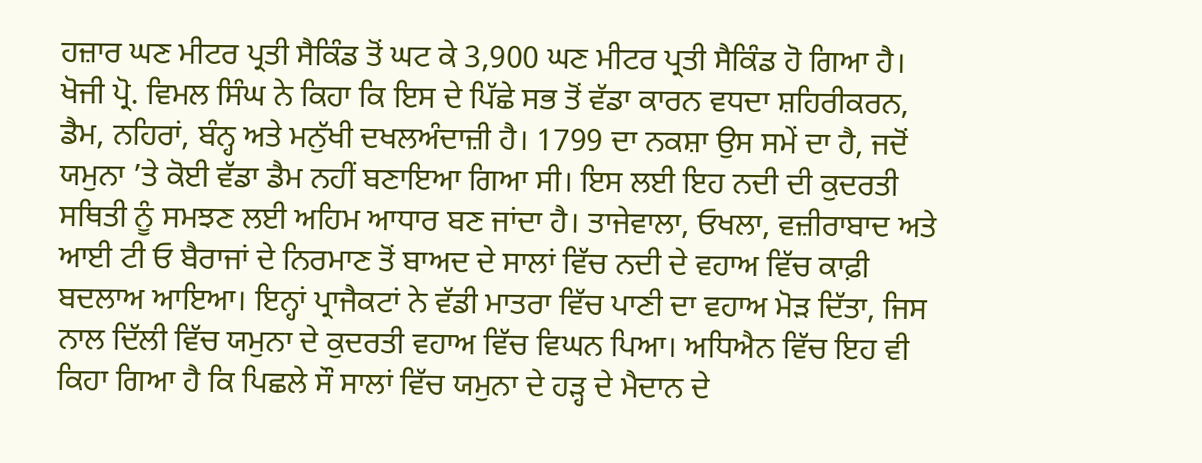ਹਜ਼ਾਰ ਘਣ ਮੀਟਰ ਪ੍ਰਤੀ ਸੈਕਿੰਡ ਤੋਂ ਘਟ ਕੇ 3,900 ਘਣ ਮੀਟਰ ਪ੍ਰਤੀ ਸੈਕਿੰਡ ਹੋ ਗਿਆ ਹੈ। ਖੋਜੀ ਪ੍ਰੋ. ਵਿਮਲ ਸਿੰਘ ਨੇ ਕਿਹਾ ਕਿ ਇਸ ਦੇ ਪਿੱਛੇ ਸਭ ਤੋਂ ਵੱਡਾ ਕਾਰਨ ਵਧਦਾ ਸ਼ਹਿਰੀਕਰਨ, ਡੈਮ, ਨਹਿਰਾਂ, ਬੰਨ੍ਹ ਅਤੇ ਮਨੁੱਖੀ ਦਖਲਅੰਦਾਜ਼ੀ ਹੈ। 1799 ਦਾ ਨਕਸ਼ਾ ਉਸ ਸਮੇਂ ਦਾ ਹੈ, ਜਦੋਂ ਯਮੁਨਾ ’ਤੇ ਕੋਈ ਵੱਡਾ ਡੈਮ ਨਹੀਂ ਬਣਾਇਆ ਗਿਆ ਸੀ। ਇਸ ਲਈ ਇਹ ਨਦੀ ਦੀ ਕੁਦਰਤੀ ਸਥਿਤੀ ਨੂੰ ਸਮਝਣ ਲਈ ਅਹਿਮ ਆਧਾਰ ਬਣ ਜਾਂਦਾ ਹੈ। ਤਾਜੇਵਾਲਾ, ਓਖਲਾ, ਵਜ਼ੀਰਾਬਾਦ ਅਤੇ ਆਈ ਟੀ ਓ ਬੈਰਾਜਾਂ ਦੇ ਨਿਰਮਾਣ ਤੋਂ ਬਾਅਦ ਦੇ ਸਾਲਾਂ ਵਿੱਚ ਨਦੀ ਦੇ ਵਹਾਅ ਵਿੱਚ ਕਾਫ਼ੀ ਬਦਲਾਅ ਆਇਆ। ਇਨ੍ਹਾਂ ਪ੍ਰਾਜੈਕਟਾਂ ਨੇ ਵੱਡੀ ਮਾਤਰਾ ਵਿੱਚ ਪਾਣੀ ਦਾ ਵਹਾਅ ਮੋੜ ਦਿੱਤਾ, ਜਿਸ ਨਾਲ ਦਿੱਲੀ ਵਿੱਚ ਯਮੁਨਾ ਦੇ ਕੁਦਰਤੀ ਵਹਾਅ ਵਿੱਚ ਵਿਘਨ ਪਿਆ। ਅਧਿਐਨ ਵਿੱਚ ਇਹ ਵੀ ਕਿਹਾ ਗਿਆ ਹੈ ਕਿ ਪਿਛਲੇ ਸੌ ਸਾਲਾਂ ਵਿੱਚ ਯਮੁਨਾ ਦੇ ਹੜ੍ਹ ਦੇ ਮੈਦਾਨ ਦੇ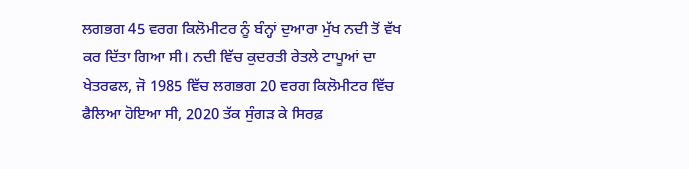ਲਗਭਗ 45 ਵਰਗ ਕਿਲੋਮੀਟਰ ਨੂੰ ਬੰਨ੍ਹਾਂ ਦੁਆਰਾ ਮੁੱਖ ਨਦੀ ਤੋਂ ਵੱਖ ਕਰ ਦਿੱਤਾ ਗਿਆ ਸੀ। ਨਦੀ ਵਿੱਚ ਕੁਦਰਤੀ ਰੇਤਲੇ ਟਾਪੂਆਂ ਦਾ ਖੇਤਰਫਲ, ਜੋ 1985 ਵਿੱਚ ਲਗਭਗ 20 ਵਰਗ ਕਿਲੋਮੀਟਰ ਵਿੱਚ ਫੈਲਿਆ ਹੋਇਆ ਸੀ, 2020 ਤੱਕ ਸੁੰਗੜ ਕੇ ਸਿਰਫ਼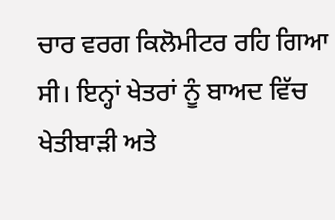ਚਾਰ ਵਰਗ ਕਿਲੋਮੀਟਰ ਰਹਿ ਗਿਆ ਸੀ। ਇਨ੍ਹਾਂ ਖੇਤਰਾਂ ਨੂੰ ਬਾਅਦ ਵਿੱਚ ਖੇਤੀਬਾੜੀ ਅਤੇ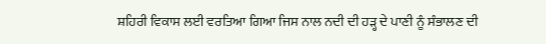ਸ਼ਹਿਰੀ ਵਿਕਾਸ ਲਈ ਵਰਤਿਆ ਗਿਆ ਜਿਸ ਨਾਲ ਨਦੀ ਦੀ ਹੜ੍ਹ ਦੇ ਪਾਣੀ ਨੂੰ ਸੰਭਾਲਣ ਦੀ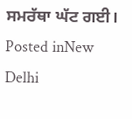ਸਮਰੱਥਾ ਘੱਟ ਗਈ।
Posted inNew Delhi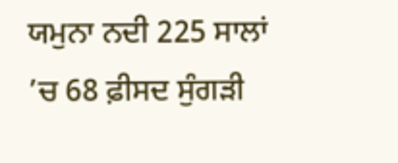ਯਮੁਨਾ ਨਦੀ 225 ਸਾਲਾਂ ’ਚ 68 ਫ਼ੀਸਦ ਸੁੰਗੜੀ